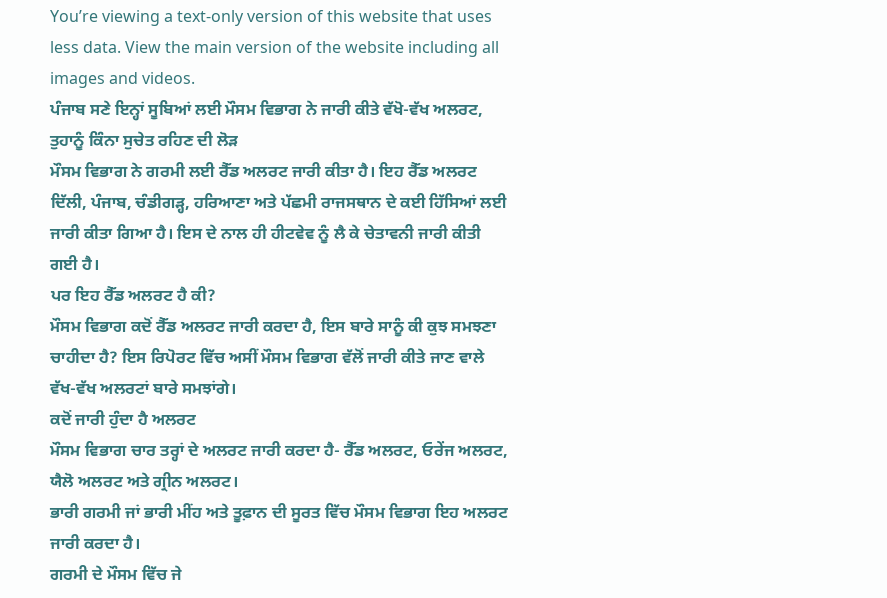You’re viewing a text-only version of this website that uses less data. View the main version of the website including all images and videos.
ਪੰਜਾਬ ਸਣੇ ਇਨ੍ਹਾਂ ਸੂਬਿਆਂ ਲਈ ਮੌਸਮ ਵਿਭਾਗ ਨੇ ਜਾਰੀ ਕੀਤੇ ਵੱਖੋ-ਵੱਖ ਅਲਰਟ, ਤੁਹਾਨੂੰ ਕਿੰਨਾ ਸੁਚੇਤ ਰਹਿਣ ਦੀ ਲੋੜ
ਮੌਸਮ ਵਿਭਾਗ ਨੇ ਗਰਮੀ ਲਈ ਰੈੱਡ ਅਲਰਟ ਜਾਰੀ ਕੀਤਾ ਹੈ। ਇਹ ਰੈੱਡ ਅਲਰਟ ਦਿੱਲੀ, ਪੰਜਾਬ, ਚੰਡੀਗੜ੍ਹ, ਹਰਿਆਣਾ ਅਤੇ ਪੱਛਮੀ ਰਾਜਸਥਾਨ ਦੇ ਕਈ ਹਿੱਸਿਆਂ ਲਈ ਜਾਰੀ ਕੀਤਾ ਗਿਆ ਹੈ। ਇਸ ਦੇ ਨਾਲ ਹੀ ਹੀਟਵੇਵ ਨੂੰ ਲੈ ਕੇ ਚੇਤਾਵਨੀ ਜਾਰੀ ਕੀਤੀ ਗਈ ਹੈ।
ਪਰ ਇਹ ਰੈੱਡ ਅਲਰਟ ਹੈ ਕੀ?
ਮੌਸਮ ਵਿਭਾਗ ਕਦੋਂ ਰੈੱਡ ਅਲਰਟ ਜਾਰੀ ਕਰਦਾ ਹੈ, ਇਸ ਬਾਰੇ ਸਾਨੂੰ ਕੀ ਕੁਝ ਸਮਝਣਾ ਚਾਹੀਦਾ ਹੈ? ਇਸ ਰਿਪੋਰਟ ਵਿੱਚ ਅਸੀਂ ਮੌਸਮ ਵਿਭਾਗ ਵੱਲੋਂ ਜਾਰੀ ਕੀਤੇ ਜਾਣ ਵਾਲੇ ਵੱਖ-ਵੱਖ ਅਲਰਟਾਂ ਬਾਰੇ ਸਮਝਾਂਗੇ।
ਕਦੋਂ ਜਾਰੀ ਹੁੰਦਾ ਹੈ ਅਲਰਟ
ਮੌਸਮ ਵਿਭਾਗ ਚਾਰ ਤਰ੍ਹਾਂ ਦੇ ਅਲਰਟ ਜਾਰੀ ਕਰਦਾ ਹੈ- ਰੈੱਡ ਅਲਰਟ, ਓਰੇਂਜ ਅਲਰਟ, ਯੈਲੋ ਅਲਰਟ ਅਤੇ ਗ੍ਰੀਨ ਅਲਰਟ।
ਭਾਰੀ ਗਰਮੀ ਜਾਂ ਭਾਰੀ ਮੀਂਹ ਅਤੇ ਤੂਫ਼ਾਨ ਦੀ ਸੂਰਤ ਵਿੱਚ ਮੌਸਮ ਵਿਭਾਗ ਇਹ ਅਲਰਟ ਜਾਰੀ ਕਰਦਾ ਹੈ।
ਗਰਮੀ ਦੇ ਮੌਸਮ ਵਿੱਚ ਜੇ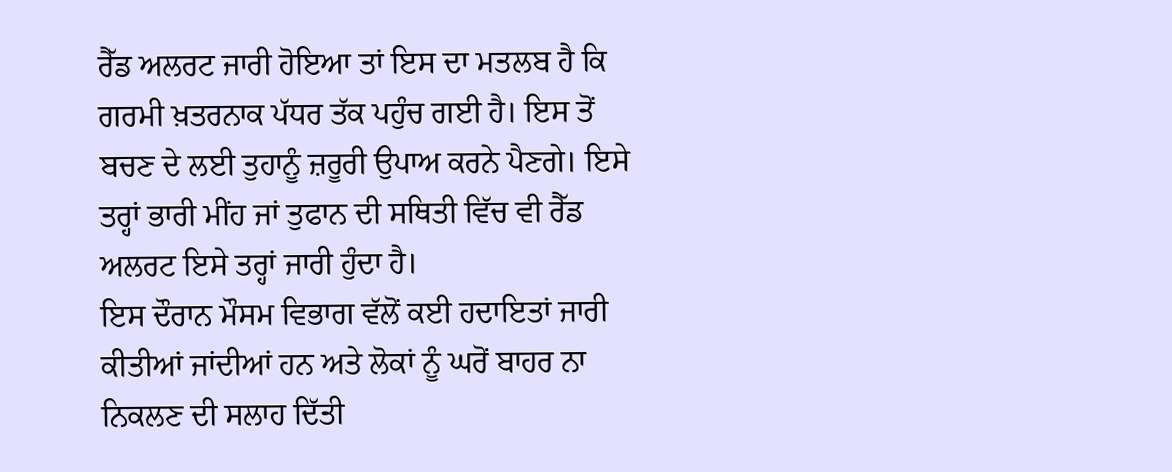ਰੈੱਡ ਅਲਰਟ ਜਾਰੀ ਹੋਇਆ ਤਾਂ ਇਸ ਦਾ ਮਤਲਬ ਹੈ ਕਿ ਗਰਮੀ ਖ਼ਤਰਨਾਕ ਪੱਧਰ ਤੱਕ ਪਹੁੰਚ ਗਈ ਹੈ। ਇਸ ਤੋਂ ਬਚਣ ਦੇ ਲਈ ਤੁਹਾਨੂੰ ਜ਼ਰੂਰੀ ਉਪਾਅ ਕਰਨੇ ਪੈਣਗੇ। ਇਸੇ ਤਰ੍ਹਾਂ ਭਾਰੀ ਮੀਂਹ ਜਾਂ ਤੁਫਾਨ ਦੀ ਸਥਿਤੀ ਵਿੱਚ ਵੀ ਰੈੱਡ ਅਲਰਟ ਇਸੇ ਤਰ੍ਹਾਂ ਜਾਰੀ ਹੁੰਦਾ ਹੈ।
ਇਸ ਦੌਰਾਨ ਮੌਸਮ ਵਿਭਾਗ ਵੱਲੋਂ ਕਈ ਹਦਾਇਤਾਂ ਜਾਰੀ ਕੀਤੀਆਂ ਜਾਂਦੀਆਂ ਹਨ ਅਤੇ ਲੋਕਾਂ ਨੂੰ ਘਰੋਂ ਬਾਹਰ ਨਾ ਨਿਕਲਣ ਦੀ ਸਲਾਹ ਦਿੱਤੀ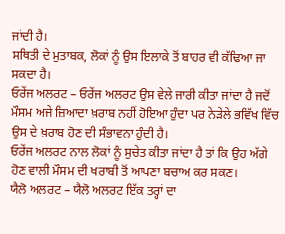ਜਾਂਦੀ ਹੈ।
ਸਥਿਤੀ ਦੇ ਮੁਤਾਬਕ, ਲੋਕਾਂ ਨੂੰ ਉਸ ਇਲਾਕੇ ਤੋਂ ਬਾਹਰ ਵੀ ਕੱਢਿਆ ਜਾ ਸਕਦਾ ਹੈ।
ਓਰੇਂਜ ਅਲਰਟ – ਓਰੇਂਜ ਅਲਰਟ ਉਸ ਵੇਲੇ ਜਾਰੀ ਕੀਤਾ ਜਾਂਦਾ ਹੈ ਜਦੋਂ ਮੌਸਮ ਅਜੇ ਜ਼ਿਆਦਾ ਖ਼ਰਾਬ ਨਹੀਂ ਹੋਇਆ ਹੁੰਦਾ ਪਰ ਨੇੜੇਲੇ ਭਵਿੱਖ ਵਿੱਚ ਉਸ ਦੇ ਖ਼ਰਾਬ ਹੋਣ ਦੀ ਸੰਭਾਵਨਾ ਹੁੰਦੀ ਹੈ।
ਓਰੇਂਜ ਅਲਰਟ ਨਾਲ ਲੋਕਾਂ ਨੂੰ ਸੁਚੇਤ ਕੀਤਾ ਜਾਂਦਾ ਹੈ ਤਾਂ ਕਿ ਉਹ ਅੱਗੇ ਹੋਣ ਵਾਲੀ ਮੌਸਮ ਦੀ ਖਰਾਬੀ ਤੋਂ ਆਪਣਾ ਬਚਾਅ ਕਰ ਸਕਣ।
ਯੈਲੋ ਅਲਰਟ – ਯੈਲੋ ਅਲਰਟ ਇੱਕ ਤਰ੍ਹਾਂ ਦਾ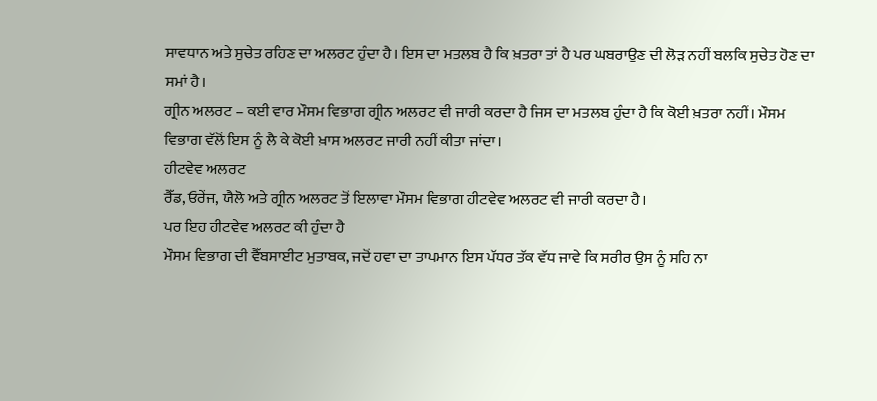ਸਾਵਧਾਨ ਅਤੇ ਸੁਚੇਤ ਰਹਿਣ ਦਾ ਅਲਰਟ ਹੁੰਦਾ ਹੈ। ਇਸ ਦਾ ਮਤਲਬ ਹੈ ਕਿ ਖ਼ਤਰਾ ਤਾਂ ਹੈ ਪਰ ਘਬਰਾਉਣ ਦੀ ਲੋੜ ਨਹੀਂ ਬਲਕਿ ਸੁਚੇਤ ਹੋਣ ਦਾ ਸਮਾਂ ਹੈ।
ਗ੍ਰੀਨ ਅਲਰਟ – ਕਈ ਵਾਰ ਮੌਸਮ ਵਿਭਾਗ ਗ੍ਰੀਨ ਅਲਰਟ ਵੀ ਜਾਰੀ ਕਰਦਾ ਹੈ ਜਿਸ ਦਾ ਮਤਲਬ ਹੁੰਦਾ ਹੈ ਕਿ ਕੋਈ ਖ਼ਤਰਾ ਨਹੀਂ। ਮੌਸਮ ਵਿਭਾਗ ਵੱਲੋਂ ਇਸ ਨੂੰ ਲੈ ਕੇ ਕੋਈ ਖ਼ਾਸ ਅਲਰਟ ਜਾਰੀ ਨਹੀਂ ਕੀਤਾ ਜਾਂਦਾ।
ਹੀਟਵੇਵ ਅਲਰਟ
ਰੈੱਡ, ਓਰੇਂਜ, ਯੈਲੋ ਅਤੇ ਗ੍ਰੀਨ ਅਲਰਟ ਤੋਂ ਇਲਾਵਾ ਮੌਸਮ ਵਿਭਾਗ ਹੀਟਵੇਵ ਅਲਰਟ ਵੀ ਜਾਰੀ ਕਰਦਾ ਹੈ।
ਪਰ ਇਹ ਹੀਟਵੇਵ ਅਲਰਟ ਕੀ ਹੁੰਦਾ ਹੈ
ਮੌਸਮ ਵਿਭਾਗ ਦੀ ਵੈੱਬਸਾਈਟ ਮੁਤਾਬਕ, ਜਦੋਂ ਹਵਾ ਦਾ ਤਾਪਮਾਨ ਇਸ ਪੱਧਰ ਤੱਕ ਵੱਧ ਜਾਵੇ ਕਿ ਸਰੀਰ ਉਸ ਨੂੰ ਸਹਿ ਨਾ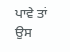ਪਾਵੇ ਤਾਂ ਉਸ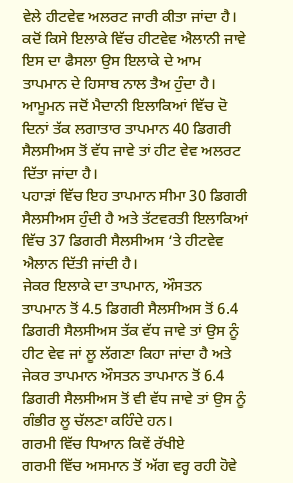ਵੇਲੇ ਹੀਟਵੇਵ ਅਲਰਟ ਜਾਰੀ ਕੀਤਾ ਜਾਂਦਾ ਹੈ।
ਕਦੋਂ ਕਿਸੇ ਇਲਾਕੇ ਵਿੱਚ ਹੀਟਵੇਵ ਐਲਾਨੀ ਜਾਵੇ ਇਸ ਦਾ ਫੈਸਲਾ ਉਸ ਇਲਾਕੇ ਦੇ ਆਮ ਤਾਪਮਾਨ ਦੇ ਹਿਸਾਬ ਨਾਲ ਤੈਅ ਹੁੰਦਾ ਹੈ।
ਆਮੂਮਨ ਜਦੋਂ ਮੈਦਾਨੀ ਇਲਾਕਿਆਂ ਵਿੱਚ ਦੋ ਦਿਨਾਂ ਤੱਕ ਲਗਾਤਾਰ ਤਾਪਮਾਨ 40 ਡਿਗਰੀ ਸੈਲਸੀਅਸ ਤੋਂ ਵੱਧ ਜਾਵੇ ਤਾਂ ਹੀਟ ਵੇਵ ਅਲਰਟ ਦਿੱਤਾ ਜਾਂਦਾ ਹੈ।
ਪਹਾੜਾਂ ਵਿੱਚ ਇਹ ਤਾਪਮਾਨ ਸੀਮਾ 30 ਡਿਗਰੀ ਸੈਲਸੀਅਸ ਹੁੰਦੀ ਹੈ ਅਤੇ ਤੱਟਵਰਤੀ ਇਲਾਕਿਆਂ ਵਿੱਚ 37 ਡਿਗਰੀ ਸੈਲਸੀਅਸ ‘ਤੇ ਹੀਟਵੇਵ ਐਲਾਨ ਦਿੱਤੀ ਜਾਂਦੀ ਹੈ।
ਜੇਕਰ ਇਲਾਕੇ ਦਾ ਤਾਪਮਾਨ, ਔਸਤਨ ਤਾਪਮਾਨ ਤੋਂ 4.5 ਡਿਗਰੀ ਸੈਲਸੀਅਸ ਤੋਂ 6.4 ਡਿਗਰੀ ਸੈਲਸੀਅਸ ਤੱਕ ਵੱਧ ਜਾਵੇ ਤਾਂ ਉਸ ਨੂੰ ਹੀਟ ਵੇਵ ਜਾਂ ਲੂ ਲੱਗਣਾ ਕਿਹਾ ਜਾਂਦਾ ਹੈ ਅਤੇ ਜੇਕਰ ਤਾਪਮਾਨ ਔਸਤਨ ਤਾਪਮਾਨ ਤੋਂ 6.4 ਡਿਗਰੀ ਸੈਲਸੀਅਸ ਤੋਂ ਵੀ ਵੱਧ ਜਾਵੇ ਤਾਂ ਉਸ ਨੂੰ ਗੰਭੀਰ ਲੂ ਚੱਲਣਾ ਕਹਿੰਦੇ ਹਨ।
ਗਰਮੀ ਵਿੱਚ ਧਿਆਨ ਕਿਵੇਂ ਰੱਖੀਏ
ਗਰਮੀ ਵਿੱਚ ਅਸਮਾਨ ਤੋਂ ਅੱਗ ਵਰ੍ਹ ਰਹੀ ਹੋਵੇ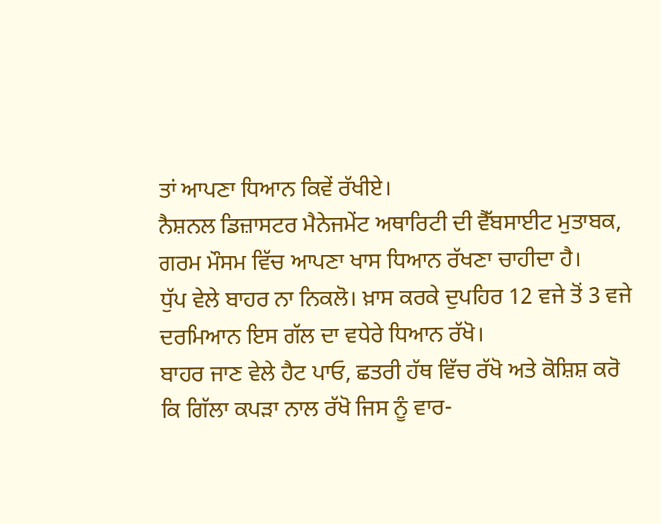ਤਾਂ ਆਪਣਾ ਧਿਆਨ ਕਿਵੇਂ ਰੱਖੀਏ।
ਨੈਸ਼ਨਲ ਡਿਜ਼ਾਸਟਰ ਮੈਨੇਜਮੇਂਟ ਅਥਾਰਿਟੀ ਦੀ ਵੈੱਬਸਾਈਟ ਮੁਤਾਬਕ, ਗਰਮ ਮੌਸਮ ਵਿੱਚ ਆਪਣਾ ਖਾਸ ਧਿਆਨ ਰੱਖਣਾ ਚਾਹੀਦਾ ਹੈ।
ਧੁੱਪ ਵੇਲੇ ਬਾਹਰ ਨਾ ਨਿਕਲੋ। ਖ਼ਾਸ ਕਰਕੇ ਦੁਪਹਿਰ 12 ਵਜੇ ਤੋਂ 3 ਵਜੇ ਦਰਮਿਆਨ ਇਸ ਗੱਲ ਦਾ ਵਧੇਰੇ ਧਿਆਨ ਰੱਖੋ।
ਬਾਹਰ ਜਾਣ ਵੇਲੇ ਹੈਟ ਪਾਓ, ਛਤਰੀ ਹੱਥ ਵਿੱਚ ਰੱਖੋ ਅਤੇ ਕੋਸ਼ਿਸ਼ ਕਰੋ ਕਿ ਗਿੱਲਾ ਕਪੜਾ ਨਾਲ ਰੱਖੋ ਜਿਸ ਨੂੰ ਵਾਰ-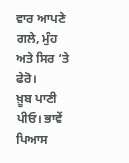ਵਾਰ ਆਪਣੇ ਗਲੇ, ਮੁੰਹ ਅਤੇ ਸਿਰ ‘ਤੇ ਫੇਰੋ।
ਖ਼ੂਬ ਪਾਣੀ ਪੀਓ। ਭਾਵੇਂ ਪਿਆਸ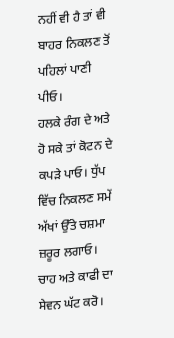ਨਹੀਂ ਵੀ ਹੈ ਤਾਂ ਵੀ ਬਾਹਰ ਨਿਕਲਣ ਤੋਂ ਪਹਿਲਾਂ ਪਾਣੀ ਪੀਓ।
ਹਲਕੇ ਰੰਗ ਦੇ ਅਤੇ ਹੋ ਸਕੇ ਤਾਂ ਕੋਟਨ ਦੇ ਕਪੜੇ ਪਾਓ। ਧੁੱਪ ਵਿੱਚ ਨਿਕਲਣ ਸਮੇਂ ਅੱਖਾਂ ਉੱਤੇ ਚਸ਼ਮਾ ਜ਼ਰੂਰ ਲਗਾਓ।
ਚਾਹ ਅਤੇ ਕਾਫੀ ਦਾ ਸੇਵਨ ਘੱਟ ਕਰੋ।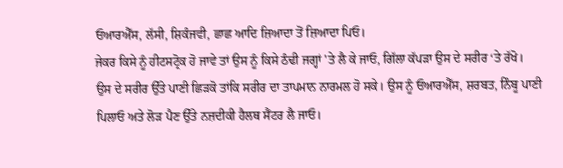ਓਆਰਐੱਸ, ਲੱਸੀ, ਸ਼ਿਕੰਜਵੀ, ਛਾਛ ਆਦਿ ਜ਼ਿਆਦਾ ਤੋਂ ਜ਼ਿਆਦਾ ਪਿਓ।
ਜੇਕਰ ਕਿਸੇ ਨੂੰ ਹੀਟਸਟ੍ਰੋਕ ਹੋ ਜਾਵੇ ਤਾਂ ਉਸ ਨੂੰ ਕਿਸੇ ਠੰਢੀ ਜਗ੍ਹਾਂ 'ਤੇ ਲੈ ਕੇ ਜਾਓ, ਗਿੱਲਾ ਕੱਪੜਾ ਉਸ ਦੇ ਸਰੀਰ ‘ਤੇ ਰੱਖੋ।
ਉਸ ਦੇ ਸਰੀਰ ਉੱਤੇ ਪਾਣੀ ਛਿੜਕੋ ਤਾਂਕਿ ਸਰੀਰ ਦਾ ਤਾਪਮਾਨ ਨਾਰਮਲ ਹੋ ਸਕੇ। ਉਸ ਨੂੰ ਓਆਰਐੱਸ, ਸ਼ਰਬਤ, ਨਿੰਬੂ ਪਾਣੀ ਪਿਲਾਓ ਅਤੇ ਲੋੜ ਪੈਣ ਉੱਤੇ ਨਜ਼ਦੀਕੀ ਹੈਲਥ ਸੈਂਟਰ ਲੈ ਜਾਓ।